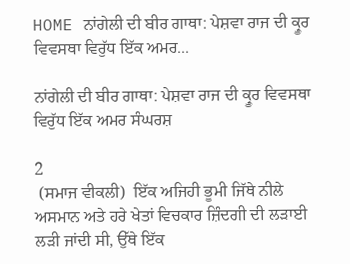HOME ਨਾਂਗੇਲੀ ਦੀ ਬੀਰ ਗਾਥਾ: ਪੇਸ਼ਵਾ ਰਾਜ ਦੀ ਕ੍ਰੂਰ ਵਿਵਸਥਾ ਵਿਰੁੱਧ ਇੱਕ ਅਮਰ...

ਨਾਂਗੇਲੀ ਦੀ ਬੀਰ ਗਾਥਾ: ਪੇਸ਼ਵਾ ਰਾਜ ਦੀ ਕ੍ਰੂਰ ਵਿਵਸਥਾ ਵਿਰੁੱਧ ਇੱਕ ਅਮਰ ਸੰਘਰਸ਼

2
 (ਸਮਾਜ ਵੀਕਲੀ)  ਇੱਕ ਅਜਿਹੀ ਭੂਮੀ ਜਿੱਥੇ ਨੀਲੇ ਅਸਮਾਨ ਅਤੇ ਹਰੇ ਖੇਤਾਂ ਵਿਚਕਾਰ ਜ਼ਿੰਦਗੀ ਦੀ ਲੜਾਈ ਲੜੀ ਜਾਂਦੀ ਸੀ, ਉੱਥੇ ਇੱਕ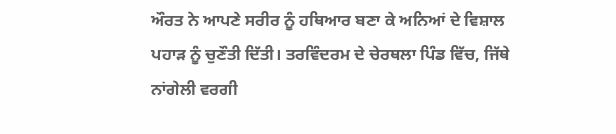ਔਰਤ ਨੇ ਆਪਣੇ ਸਰੀਰ ਨੂੰ ਹਥਿਆਰ ਬਣਾ ਕੇ ਅਨਿਆਂ ਦੇ ਵਿਸ਼ਾਲ ਪਹਾੜ ਨੂੰ ਚੁਣੌਤੀ ਦਿੱਤੀ। ਤਰਵਿੰਦਰਮ ਦੇ ਚੇਰਥਲਾ ਪਿੰਡ ਵਿੱਚ, ਜਿੱਥੇ ਨਾਂਗੇਲੀ ਵਰਗੀ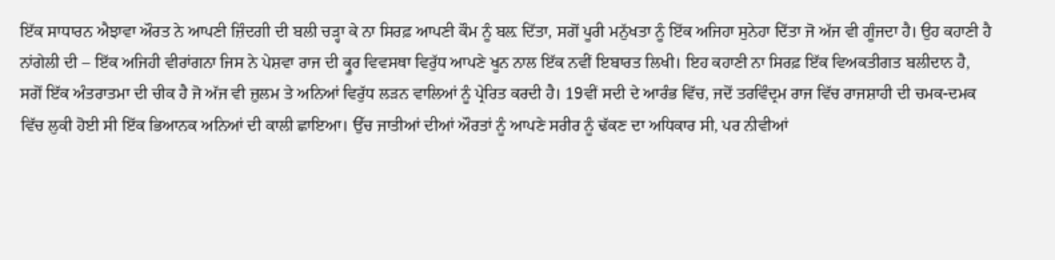ਇੱਕ ਸਾਧਾਰਨ ਐਝਾਵਾ ਔਰਤ ਨੇ ਆਪਣੀ ਜ਼ਿੰਦਗੀ ਦੀ ਬਲੀ ਚੜ੍ਹਾ ਕੇ ਨਾ ਸਿਰਫ਼ ਆਪਣੀ ਕੌਮ ਨੂੰ ਬਲ਼ ਦਿੱਤਾ, ਸਗੋਂ ਪੂਰੀ ਮਨੁੱਖਤਾ ਨੂੰ ਇੱਕ ਅਜਿਹਾ ਸੁਨੇਹਾ ਦਿੱਤਾ ਜੋ ਅੱਜ ਵੀ ਗੂੰਜਦਾ ਹੈ। ਉਹ ਕਹਾਣੀ ਹੈ ਨਾਂਗੇਲੀ ਦੀ – ਇੱਕ ਅਜਿਹੀ ਵੀਰਾਂਗਨਾ ਜਿਸ ਨੇ ਪੇਸ਼ਵਾ ਰਾਜ ਦੀ ਕ੍ਰੂਰ ਵਿਵਸਥਾ ਵਿਰੁੱਧ ਆਪਣੇ ਖੂਨ ਨਾਲ ਇੱਕ ਨਵੀਂ ਇਬਾਰਤ ਲਿਖੀ। ਇਹ ਕਹਾਣੀ ਨਾ ਸਿਰਫ਼ ਇੱਕ ਵਿਅਕਤੀਗਤ ਬਲੀਦਾਨ ਹੈ, ਸਗੋਂ ਇੱਕ ਅੰਤਰਾਤਮਾ ਦੀ ਚੀਕ ਹੈ ਜੋ ਅੱਜ ਵੀ ਜ਼ੁਲਮ ਤੇ ਅਨਿਆਂ ਵਿਰੁੱਧ ਲੜਨ ਵਾਲਿਆਂ ਨੂੰ ਪ੍ਰੇਰਿਤ ਕਰਦੀ ਹੈ। 19ਵੀਂ ਸਦੀ ਦੇ ਆਰੰਭ ਵਿੱਚ, ਜਦੋਂ ਤਰਵਿੰਦ੍ਰਮ ਰਾਜ ਵਿੱਚ ਰਾਜਸ਼ਾਹੀ ਦੀ ਚਮਕ-ਦਮਕ ਵਿੱਚ ਲੁਕੀ ਹੋਈ ਸੀ ਇੱਕ ਭਿਆਨਕ ਅਨਿਆਂ ਦੀ ਕਾਲੀ ਛਾਇਆ। ਉੱਚ ਜਾਤੀਆਂ ਦੀਆਂ ਔਰਤਾਂ ਨੂੰ ਆਪਣੇ ਸਰੀਰ ਨੂੰ ਢੱਕਣ ਦਾ ਅਧਿਕਾਰ ਸੀ, ਪਰ ਨੀਵੀਆਂ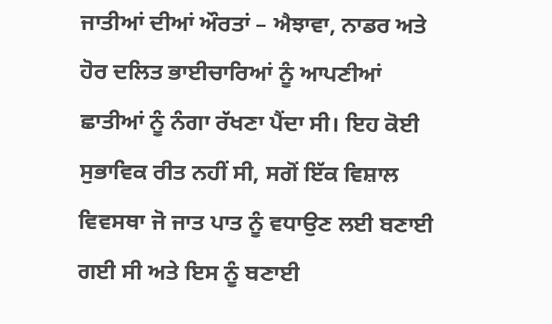ਜਾਤੀਆਂ ਦੀਆਂ ਔਰਤਾਂ – ਐਝਾਵਾ, ਨਾਡਰ ਅਤੇ ਹੋਰ ਦਲਿਤ ਭਾਈਚਾਰਿਆਂ ਨੂੰ ਆਪਣੀਆਂ ਛਾਤੀਆਂ ਨੂੰ ਨੰਗਾ ਰੱਖਣਾ ਪੈਂਦਾ ਸੀ। ਇਹ ਕੋਈ ਸੁਭਾਵਿਕ ਰੀਤ ਨਹੀਂ ਸੀ, ਸਗੋਂ ਇੱਕ ਵਿਸ਼ਾਲ ਵਿਵਸਥਾ ਜੋ ਜਾਤ ਪਾਤ ਨੂੰ ਵਧਾਉਣ ਲਈ ਬਣਾਈ ਗਈ ਸੀ ਅਤੇ ਇਸ ਨੂੰ ਬਣਾਈ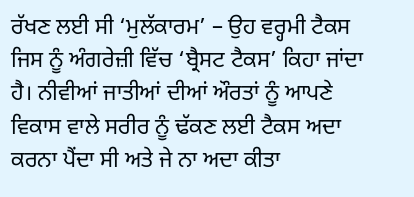ਰੱਖਣ ਲਈ ਸੀ ‘ਮੁਲੱਕਾਰਮ’ – ਉਹ ਵਰ੍ਹਮੀ ਟੈਕਸ ਜਿਸ ਨੂੰ ਅੰਗਰੇਜ਼ੀ ਵਿੱਚ ‘ਬ੍ਰੈਸਟ ਟੈਕਸ’ ਕਿਹਾ ਜਾਂਦਾ ਹੈ। ਨੀਵੀਆਂ ਜਾਤੀਆਂ ਦੀਆਂ ਔਰਤਾਂ ਨੂੰ ਆਪਣੇ ਵਿਕਾਸ ਵਾਲੇ ਸਰੀਰ ਨੂੰ ਢੱਕਣ ਲਈ ਟੈਕਸ ਅਦਾ ਕਰਨਾ ਪੈਂਦਾ ਸੀ ਅਤੇ ਜੇ ਨਾ ਅਦਾ ਕੀਤਾ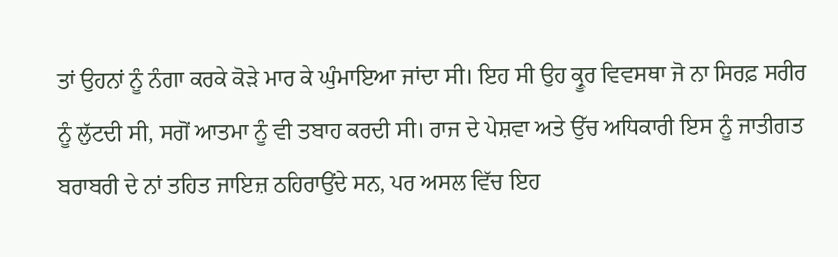ਤਾਂ ਉਹਨਾਂ ਨੂੰ ਨੰਗਾ ਕਰਕੇ ਕੋੜੇ ਮਾਰ ਕੇ ਘੁੰਮਾਇਆ ਜਾਂਦਾ ਸੀ। ਇਹ ਸੀ ਉਹ ਕ੍ਰੂਰ ਵਿਵਸਥਾ ਜੋ ਨਾ ਸਿਰਫ਼ ਸਰੀਰ ਨੂੰ ਲੁੱਟਦੀ ਸੀ, ਸਗੋਂ ਆਤਮਾ ਨੂੰ ਵੀ ਤਬਾਹ ਕਰਦੀ ਸੀ। ਰਾਜ ਦੇ ਪੇਸ਼ਵਾ ਅਤੇ ਉੱਚ ਅਧਿਕਾਰੀ ਇਸ ਨੂੰ ਜਾਤੀਗਤ ਬਰਾਬਰੀ ਦੇ ਨਾਂ ਤਹਿਤ ਜਾਇਜ਼ ਠਹਿਰਾਉਂਦੇ ਸਨ, ਪਰ ਅਸਲ ਵਿੱਚ ਇਹ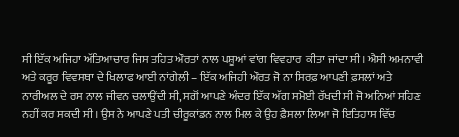ਸੀ ਇੱਕ ਅਜਿਹਾ ਅੱਤਿਆਚਾਰ ਜਿਸ ਤਹਿਤ ਔਰਤਾਂ ਨਾਲ ਪਸ਼ੂਆਂ ਵਾਂਗ ਵਿਵਹਾਰ  ਕੀਤਾ ਜਾਂਦਾ ਸੀ। ਐਸੀ ਅਮਨਾਵੀ ਅਤੇ ਕਰੂਰ ਵਿਵਸਥਾ ਦੇ ਖਿਲਾਫ ਆਈ ਨਾਂਗੇਲੀ – ਇੱਕ ਅਜਿਹੀ ਔਰਤ ਜੋ ਨਾ ਸਿਰਫ਼ ਆਪਣੀ ਫ਼ਸਲਾਂ ਅਤੇ ਨਾਰੀਅਲ ਦੇ ਰਸ ਨਾਲ ਜੀਵਨ ਚਲਾਉਂਦੀ ਸੀ, ਸਗੋਂ ਆਪਣੇ ਅੰਦਰ ਇੱਕ ਅੱਗ ਸਮੋਈ ਰੱਖਦੀ ਸੀ ਜੋ ਅਨਿਆਂ ਸਹਿਣ ਨਹੀਂ ਕਰ ਸਕਦੀ ਸੀ। ਉਸ ਨੇ ਆਪਣੇ ਪਤੀ ਚੀਰੂਕਾਂਡਨ ਨਾਲ ਮਿਲ ਕੇ ਉਹ ਫ਼ੈਸਲਾ ਲਿਆ ਜੋ ਇਤਿਹਾਸ ਵਿੱਚ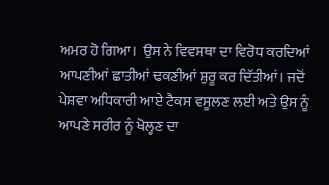ਅਮਰ ਹੋ ਗਿਆ।  ਉਸ ਨੇ ਵਿਵਸਥਾ ਦਾ ਵਿਰੋਧ ਕਰਦਿਆਂ ਆਪਣੀਆਂ ਛਾਤੀਆਂ ਢਕਣੀਆਂ ਸ਼ੁਰੂ ਕਰ ਦਿੱਤੀਆਂ। ਜਦੋਂ ਪੇਸ਼ਵਾ ਅਧਿਕਾਰੀ ਆਏ ਟੈਕਸ ਵਸੂਲਣ ਲਈ ਅਤੇ ਉਸ ਨੂੰ ਆਪਣੇ ਸਰੀਰ ਨੂੰ ਖੋਲ੍ਹਣ ਦਾ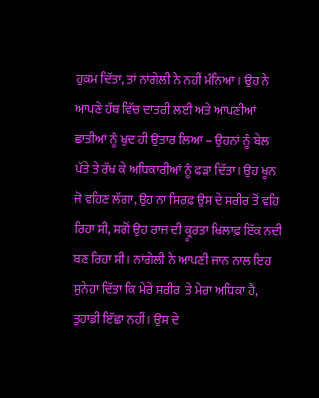ਹੁਕਮ ਦਿੱਤਾ, ਤਾਂ ਨਾਂਗੇਲੀ ਨੇ ਨਹੀਂ ਮੰਨਿਆ। ਉਹ ਨੇ ਆਪਣੇ ਹੱਥ ਵਿੱਚ ਦਾਤਰੀ ਲਈ ਅਤੇ ਆਪਣੀਆਂ ਛਾਤੀਆਂ ਨੂੰ ਖੁਦ ਹੀ ਉਤਾਰ ਲਿਆ – ਉਹਨਾਂ ਨੂੰ ਬੇਲ ਪੱਤੇ ਤੇ ਰੱਖ ਕੇ ਅਧਿਕਾਰੀਆਂ ਨੂੰ ਫੜਾ ਦਿੱਤਾ। ਉਹ ਖੂਨ ਜੋ ਵਹਿਣ ਲੱਗਾ, ਉਹ ਨਾ ਸਿਰਫ਼ ਉਸ ਦੇ ਸਰੀਰ ਤੋਂ ਵਹਿ ਰਿਹਾ ਸੀ, ਸਗੋਂ ਉਹ ਰਾਜ ਦੀ ਕ੍ਰੂਰਤਾ ਖਿਲਾਫ਼ ਇੱਕ ਨਦੀ ਬਣ ਰਿਹਾ ਸੀ। ਨਾਂਗੇਲੀ ਨੇ ਆਪਣੀ ਜਾਨ ਨਾਲ ਇਹ ਸੁਨੇਹਾ ਦਿੱਤਾ ਕਿ ਮੇਰੇ ਸਰੀਰ  ਤੇ ਮੇਰਾ ਅਧਿਕਾ ਹੈ, ਤੁਹਾਡੀ ਇੱਛਾ ਨਹੀਂ। ਉਸ ਦੇ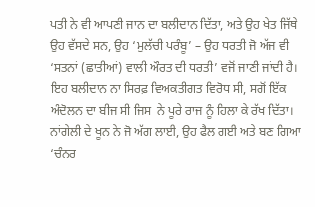ਪਤੀ ਨੇ ਵੀ ਆਪਣੀ ਜਾਨ ਦਾ ਬਲੀਦਾਨ ਦਿੱਤਾ, ਅਤੇ ਉਹ ਖੇਤ ਜਿੱਥੇ ਉਹ ਵੱਸਦੇ ਸਨ, ਉਹ ‘ਮੁਲੱਚੀ ਪਰੰਬੂ’ – ਉਹ ਧਰਤੀ ਜੋ ਅੱਜ ਵੀ ‘ਸਤਨਾਂ (ਛਾਤੀਆਂ) ਵਾਲੀ ਔਰਤ ਦੀ ਧਰਤੀ’ ਵਜੋਂ ਜਾਣੀ ਜਾਂਦੀ ਹੈ। ਇਹ ਬਲੀਦਾਨ ਨਾ ਸਿਰਫ਼ ਵਿਅਕਤੀਗਤ ਵਿਰੋਧ ਸੀ, ਸਗੋਂ ਇੱਕ ਅੰਦੋਲਨ ਦਾ ਬੀਜ ਸੀ ਜਿਸ  ਨੇ ਪੂਰੇ ਰਾਜ ਨੂੰ ਹਿਲਾ ਕੇ ਰੱਖ ਦਿੱਤਾ। ਨਾਂਗੇਲੀ ਦੇ ਖੂਨ ਨੇ ਜੋ ਅੱਗ ਲਾਈ, ਉਹ ਫੈਲ ਗਈ ਅਤੇ ਬਣ ਗਿਆ ‘ਚੰਨਰ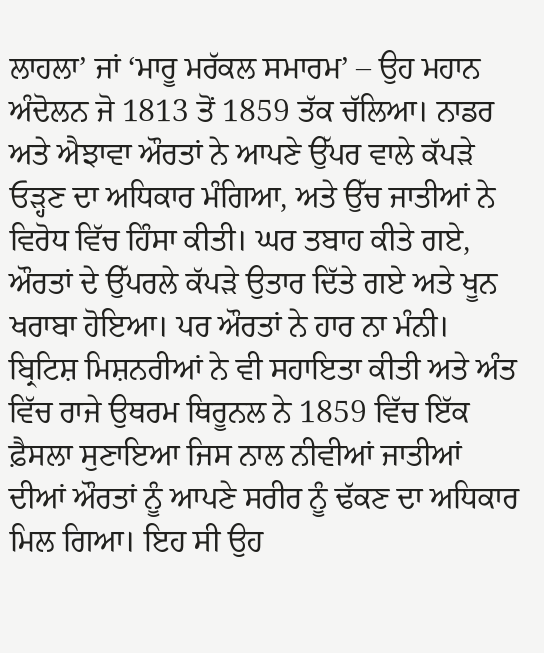ਲਾਹਲਾ’ ਜਾਂ ‘ਮਾਰੂ ਮਰੱਕਲ ਸਮਾਰਮ’ – ਉਹ ਮਹਾਨ ਅੰਦੋਲਨ ਜੋ 1813 ਤੋਂ 1859 ਤੱਕ ਚੱਲਿਆ। ਨਾਡਰ ਅਤੇ ਐਝਾਵਾ ਔਰਤਾਂ ਨੇ ਆਪਣੇ ਉੱਪਰ ਵਾਲੇ ਕੱਪੜੇ ਓੜ੍ਹਣ ਦਾ ਅਧਿਕਾਰ ਮੰਗਿਆ, ਅਤੇ ਉੱਚ ਜਾਤੀਆਂ ਨੇ ਵਿਰੋਧ ਵਿੱਚ ਹਿੰਸਾ ਕੀਤੀ। ਘਰ ਤਬਾਹ ਕੀਤੇ ਗਏ, ਔਰਤਾਂ ਦੇ ਉੱਪਰਲੇ ਕੱਪੜੇ ਉਤਾਰ ਦਿੱਤੇ ਗਏ ਅਤੇ ਖੂਨ ਖਰਾਬਾ ਹੋਇਆ। ਪਰ ਔਰਤਾਂ ਨੇ ਹਾਰ ਨਾ ਮੰਨੀ। ਬ੍ਰਿਟਿਸ਼ ਮਿਸ਼ਨਰੀਆਂ ਨੇ ਵੀ ਸਹਾਇਤਾ ਕੀਤੀ ਅਤੇ ਅੰਤ ਵਿੱਚ ਰਾਜੇ ਉਥਰਮ ਥਿਰੂਨਲ ਨੇ 1859 ਵਿੱਚ ਇੱਕ ਫ਼ੈਸਲਾ ਸੁਣਾਇਆ ਜਿਸ ਨਾਲ ਨੀਵੀਆਂ ਜਾਤੀਆਂ ਦੀਆਂ ਔਰਤਾਂ ਨੂੰ ਆਪਣੇ ਸਰੀਰ ਨੂੰ ਢੱਕਣ ਦਾ ਅਧਿਕਾਰ ਮਿਲ ਗਿਆ। ਇਹ ਸੀ ਉਹ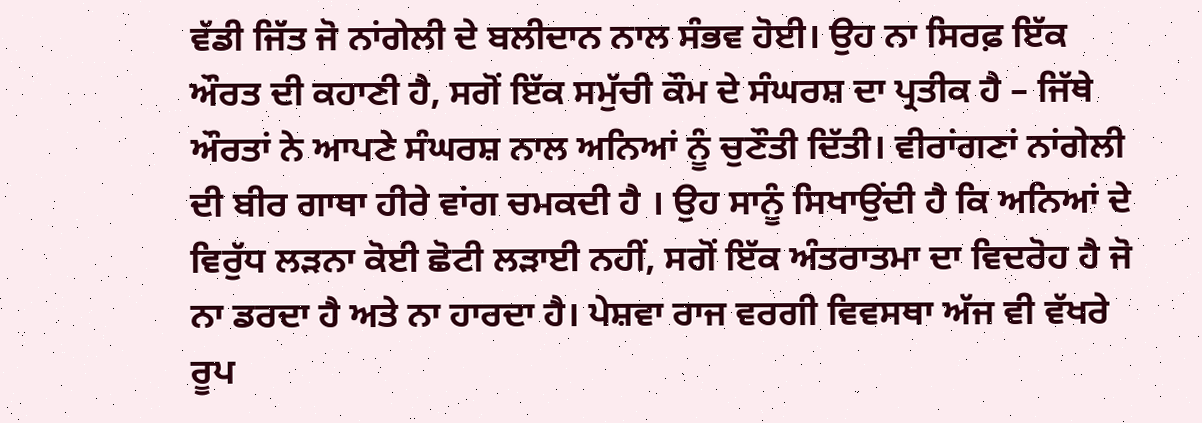ਵੱਡੀ ਜਿੱਤ ਜੋ ਨਾਂਗੇਲੀ ਦੇ ਬਲੀਦਾਨ ਨਾਲ ਸੰਭਵ ਹੋਈ। ਉਹ ਨਾ ਸਿਰਫ਼ ਇੱਕ ਔਰਤ ਦੀ ਕਹਾਣੀ ਹੈ, ਸਗੋਂ ਇੱਕ ਸਮੁੱਚੀ ਕੌਮ ਦੇ ਸੰਘਰਸ਼ ਦਾ ਪ੍ਰਤੀਕ ਹੈ – ਜਿੱਥੇ ਔਰਤਾਂ ਨੇ ਆਪਣੇ ਸੰਘਰਸ਼ ਨਾਲ ਅਨਿਆਂ ਨੂੰ ਚੁਣੌਤੀ ਦਿੱਤੀ। ਵੀਰਾਂਗਣਾਂ ਨਾਂਗੇਲੀ ਦੀ ਬੀਰ ਗਾਥਾ ਹੀਰੇ ਵਾਂਗ ਚਮਕਦੀ ਹੈ । ਉਹ ਸਾਨੂੰ ਸਿਖਾਉਂਦੀ ਹੈ ਕਿ ਅਨਿਆਂ ਦੇ ਵਿਰੁੱਧ ਲੜਨਾ ਕੋਈ ਛੋਟੀ ਲੜਾਈ ਨਹੀਂ, ਸਗੋਂ ਇੱਕ ਅੰਤਰਾਤਮਾ ਦਾ ਵਿਦਰੋਹ ਹੈ ਜੋ ਨਾ ਡਰਦਾ ਹੈ ਅਤੇ ਨਾ ਹਾਰਦਾ ਹੈ। ਪੇਸ਼ਵਾ ਰਾਜ ਵਰਗੀ ਵਿਵਸਥਾ ਅੱਜ ਵੀ ਵੱਖਰੇ ਰੂਪ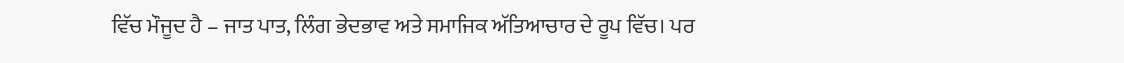ਵਿੱਚ ਮੌਜੂਦ ਹੈ – ਜਾਤ ਪਾਤ, ਲਿੰਗ ਭੇਦਭਾਵ ਅਤੇ ਸਮਾਜਿਕ ਅੱਤਿਆਚਾਰ ਦੇ ਰੂਪ ਵਿੱਚ। ਪਰ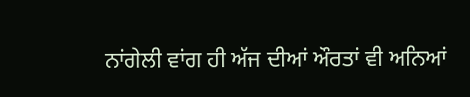ਨਾਂਗੇਲੀ ਵਾਂਗ ਹੀ ਅੱਜ ਦੀਆਂ ਔਰਤਾਂ ਵੀ ਅਨਿਆਂ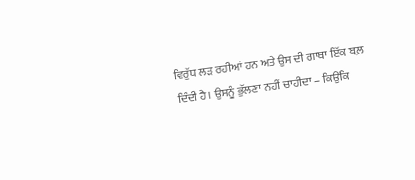ਵਿਰੁੱਧ ਲੜ ਰਹੀਆਂ ਹਨ ਅਤੇ ਉਸ ਦੀ ਗਾਥਾ ਇੱਕ ਬਲ਼ ਦਿੰਦੀ ਹੈ। ਉਸਨੂੰ ਭੁੱਲਣਾ ਨਹੀਂ ਚਾਹੀਦਾ – ਕਿਉਂਕਿ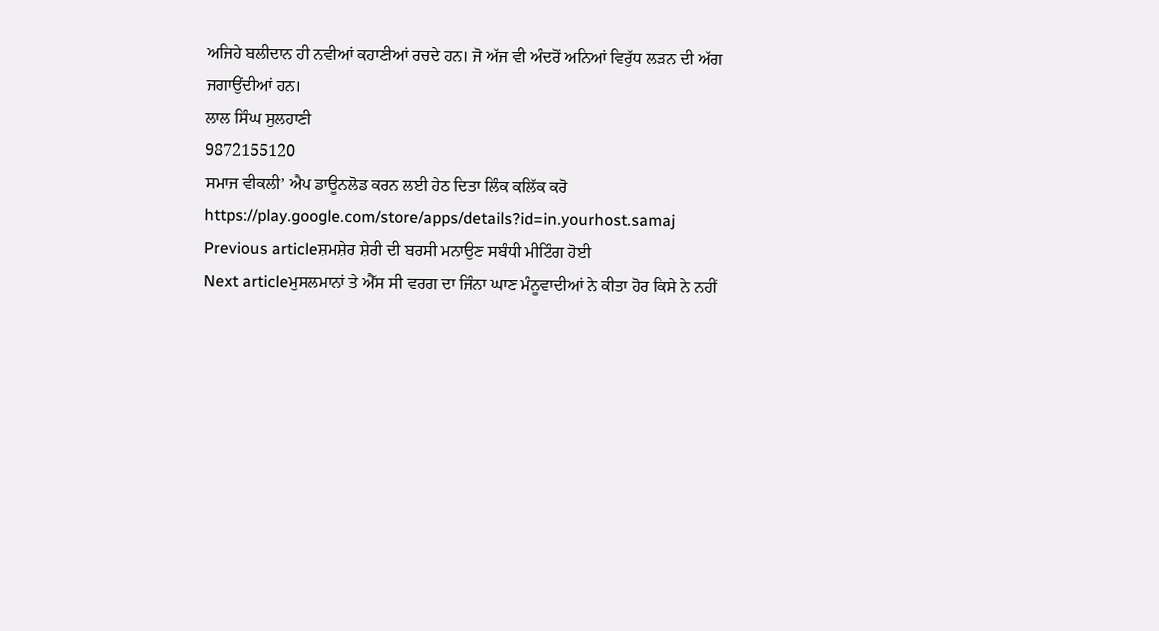ਅਜਿਹੇ ਬਲੀਦਾਨ ਹੀ ਨਵੀਆਂ ਕਹਾਣੀਆਂ ਰਚਦੇ ਹਨ। ਜੋ ਅੱਜ ਵੀ ਅੰਦਰੋਂ ਅਨਿਆਂ ਵਿਰੁੱਧ ਲੜਨ ਦੀ ਅੱਗ ਜਗਾਉਂਦੀਆਂ ਹਨ।
ਲਾਲ ਸਿੰਘ ਸੁਲਹਾਣੀ
9872155120
ਸਮਾਜ ਵੀਕਲੀ’ ਐਪ ਡਾਊਨਲੋਡ ਕਰਨ ਲਈ ਹੇਠ ਦਿਤਾ ਲਿੰਕ ਕਲਿੱਕ ਕਰੋ
https://play.google.com/store/apps/details?id=in.yourhost.samaj
Previous articleਸ਼ਮਸ਼ੇਰ ਸ਼ੇਰੀ ਦੀ ਬਰਸੀ ਮਨਾਉਣ ਸਬੰਧੀ ਮੀਟਿੰਗ ਹੋਈ
Next articleਮੁਸਲਮਾਨਾਂ ਤੇ ਐੱਸ ਸੀ ਵਰਗ ਦਾ ਜਿੰਨਾ ਘਾਣ ਮੰਨੂਵਾਦੀਆਂ ਨੇ ਕੀਤਾ ਹੋਰ ਕਿਸੇ ਨੇ ਨਹੀਂ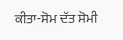ਕੀਤਾ-ਸੋਮ ਦੱਤ ਸੋਮੀ